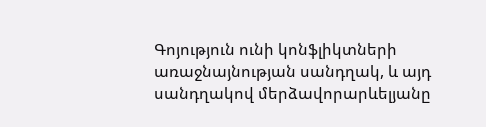Գոյություն ունի կոնֆլիկտների առաջնայնության սանդղակ, և այդ սանդղակով մերձավորարևելյանը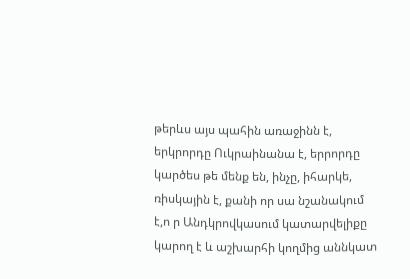թերևս այս պահին առաջինն է, երկրորդը Ուկրաինանա է, երրորդը կարծես թե մենք են, ինչը, իհարկե, ռիսկային է, քանի որ սա նշանակում է,ո ր Անդկրովկասում կատարվելիքը կարող է և աշխարհի կողմից աննկատ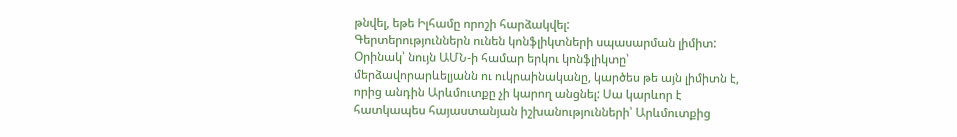թնվել, եթե Իլհամը որոշի հարձակվել:
Գերտերություններն ունեն կոնֆլիկտների սպասարման լիմիտ: Օրինակ՝ նույն ԱՄՆ-ի համար երկու կոնֆլիկտը՝ մերձավորարևելյանն ու ուկրաինականը, կարծես թե այն լիմիտն է, որից անդին Արևմուտքը չի կարող անցնել: Սա կարևոր է հատկապես հայաստանյան իշխանությունների՝ Արևմուտքից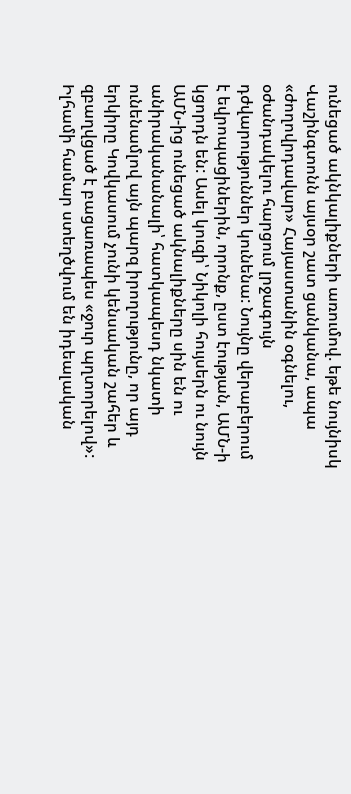ունեցած ակնկալիքների առումով. եթե նույնիսկ Վաշինգտոնն այսօր շատ ցանկանա, ապա «ժողովրդավար» Հայաստանին օգնելու, օժանդակելու հարցում լրջագույն դժվարություններ կունենա: Նույնը վերաբերում է եվրոպացիներին, որոնք, ըստ էության, ԱՄՆ-ի կցորդն են: Ասել կուզի՝ Նիկոլի հույսերն ու նույն ԱՄՆ-ից ունեցած ակնալիքները սին են ու անիրականանալի՝ հատկապեսդ նկատի ունենամլով այն պարզ իրողությունը, որ այդ երկիրը Կովկասում չունի կենսական շահեր և զբաղվցած է բացառապես «ջուր պղտորելով»:
Իլհամի համար ստեղծվում են իդեալական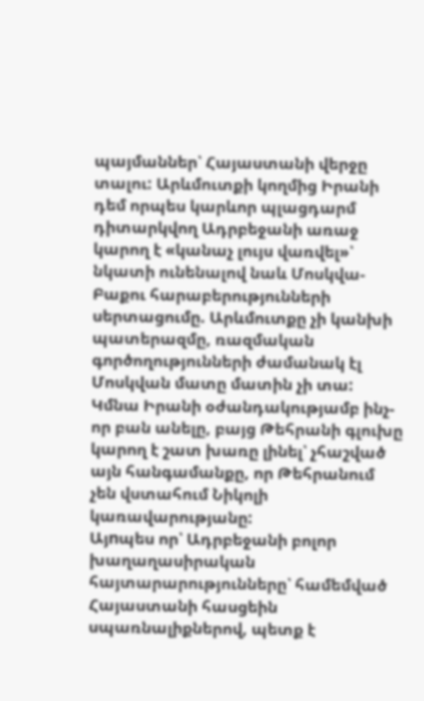պայմաններ՝ Հայաստանի վերջը տալու: Արևմուտքի կողմից Իրանի դեմ որպես կարևոր պլացդարմ դիտարկվող Ադրբեջանի առաջ կարող է «կանաչ լույս վառվել»՝ նկատի ունենալով նաև Մոսկվա-Բաքու հարաբերությունների սերտացումը. Արևմուտքը չի կանխի պատերազմը, ռազմական գործողությունների ժամանակ էլ Մոսկվան մատը մատին չի տա: Կմնա Իրանի օժանդակությամբ ինչ-որ բան անելը, բայց Թեհրանի գլուխը կարող է շատ խառը լինել՝ չհաշված այն հանգամանքը, որ Թեհրանում չեն վստահում Նիկոլի կառավարությանը:
Այnպես որ՝ Ադրբեջանի բոլոր խաղաղասիրական հայտարարությունները՝ համեմված Հայաստանի հասցեին սպառնալիքներով, պետք է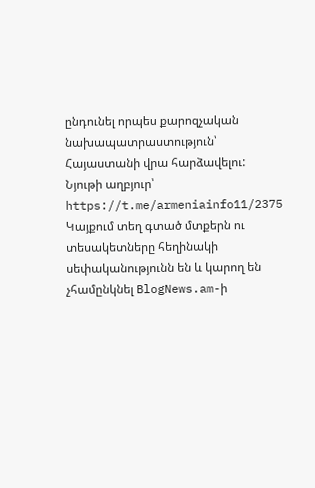ընդունել որպես քարոզչական նախապատրաստություն՝ Հայաստանի վրա հարձավելու:
Նյութի աղբյուր՝ https://t.me/armeniainfo11/2375
Կայքում տեղ գտած մտքերն ու տեսակետները հեղինակի սեփականությունն են և կարող են չհամընկնել BlogNews.am-ի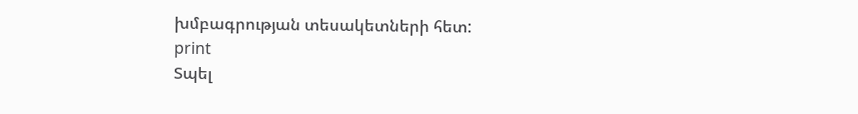խմբագրության տեսակետների հետ:
print
Տպել